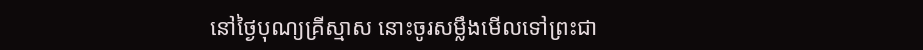នៅថ្ងៃបុណ្យគ្រីស្មាស នោះចូរសម្លឹងមើលទៅព្រះជា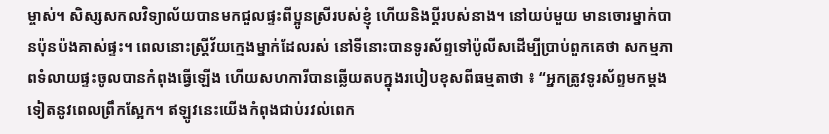ម្ចាស់។ សិស្សសកលវិទ្យាល័យបានមកជួលផ្ទះពីប្អូនស្រីរបស់ខ្ញុំ ហើយនិងប្តីរបស់នាង។ នៅយប់មួយ មានចោរម្នាក់បានប៉ុនប៉ងគាស់ផ្ទះ។ ពេលនោះស្ត្រីវ័យក្មេងម្នាក់ដែលរស់ នៅទីនោះបានទូរស័ព្ទទៅប៉ូលីសដើម្បីប្រាប់ពួកគេថា សកម្មភាពទំលាយផ្ទះចូលបានកំពុងធ្វើឡើង ហើយសហការីបានឆ្លើយតបក្នុងរបៀបខុសពីធម្មតាថា ៖ “អ្នកត្រូវទូរស័ព្ទមកម្តងទៀតនូវពេលព្រឹកស្អែក។ ឥឡូវនេះយើងកំពុងជាប់រវល់ពេក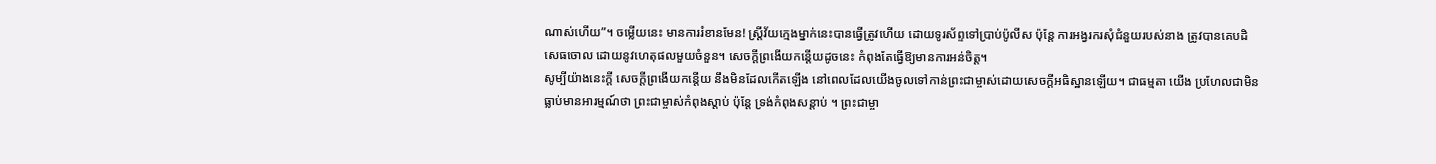ណាស់ហើយ”។ ចម្លើយនេះ មានការរំខានមែន! ស្ត្រីវ័យក្មេងម្នាក់នេះបានធ្វើត្រូវហើយ ដោយទូរស័ព្ទទៅប្រាប់ប៉ូលីស ប៉ុន្តែ ការអង្វរករសុំជំនួយរបស់នាង ត្រូវបានគេបដិសេធចោល ដោយនូវហេតុផលមួយចំនួន។ សេចក្តីព្រងើយកន្តើយដូចនេះ កំពុងតែធ្វើឱ្យមានការអន់ចិត្ត។
សូម្បីយ៉ាងនេះក្តី សេចក្តីព្រងើយកន្តើយ នឹងមិនដែលកើតឡើង នៅពេលដែលយើងចូលទៅកាន់ព្រះជាម្ចាស់ដោយសេចក្តីអធិស្ឋានឡើយ។ ជាធម្មតា យើង ប្រហែលជាមិនធ្លាប់មានអារម្មណ៍ថា ព្រះជាម្ចាស់កំពុងស្តាប់ ប៉ុន្តែ ទ្រង់កំពុងសន្តាប់ ។ ព្រះជាម្ចា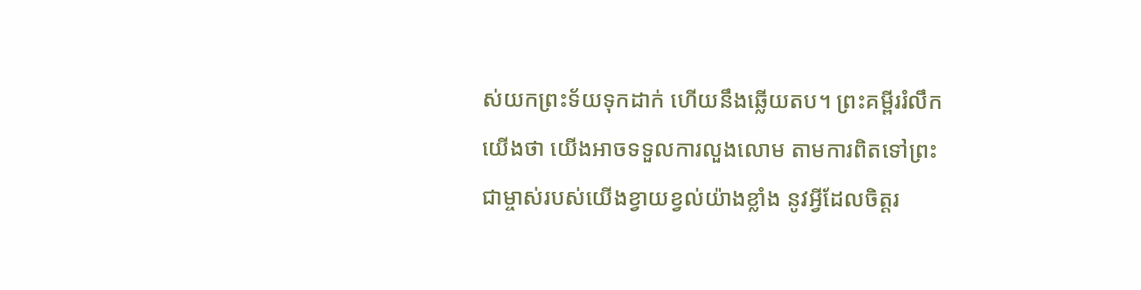ស់យកព្រះទ័យទុកដាក់ ហើយនឹងឆ្លើយតប។ ព្រះគម្ពីររំលឹកយើងថា យើងអាចទទួលការលួងលោម តាមការពិតទៅព្រះជាម្ចាស់របស់យើងខ្វាយខ្វល់យ៉ាងខ្លាំង នូវអ្វីដែលចិត្តរ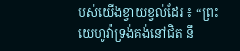បស់យើងខ្វាយខ្វល់ដែរ ៖ “ព្រះយេហូវ៉ាទ្រង់គង់នៅជិត នឹ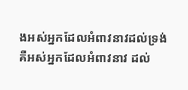ងអស់អ្នកដែលអំពាវនាវដល់ទ្រង់ គឺអស់អ្នកដែលអំពាវនាវ ដល់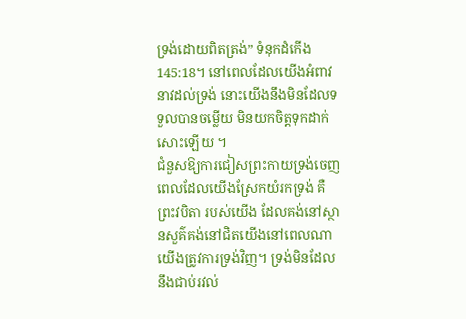ទ្រង់ដោយពិតត្រង់” ទំនុកដំកើង 145:18។ នៅពេលដែលយើងអំពាវនាវដល់ទ្រង់ នោះយើងនឹងមិនដែលទទួលបានចម្លើយ មិនយកចិត្តទុកដាក់សោះឡើយ ។
ជំនួសឱ្យការជៀសព្រះកាយទ្រង់ចេញពេលដែលយើងស្រែកយំរកទ្រង់ គឺព្រះវបិតា របស់យើង ដែលគង់នៅស្ថានសួគ៌គង់នៅជិតយើងនៅពេលណាយើងត្រូវការទ្រង់វិញ។ ទ្រង់មិនដែលនឹងជាប់រវល់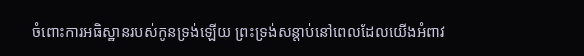ចំពោះការអធិស្ឋានរបស់កូនទ្រង់ឡើយ ព្រះទ្រង់សន្តាប់នៅពេលដែលយើងអំពាវ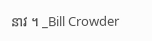នាវ ។ _Bill Crowder